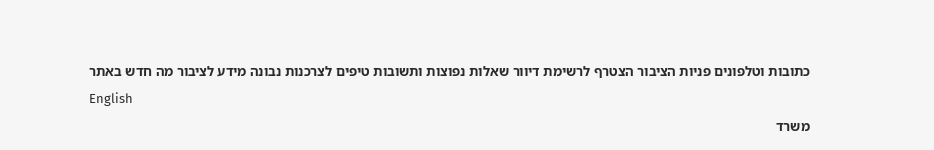כתובות וטלפונים פניות הציבור הצטרף לרשימת דיוור שאלות נפוצות ותשובות טיפים לצרכנות נבונה מידע לציבור מה חדש באתר
English
משרד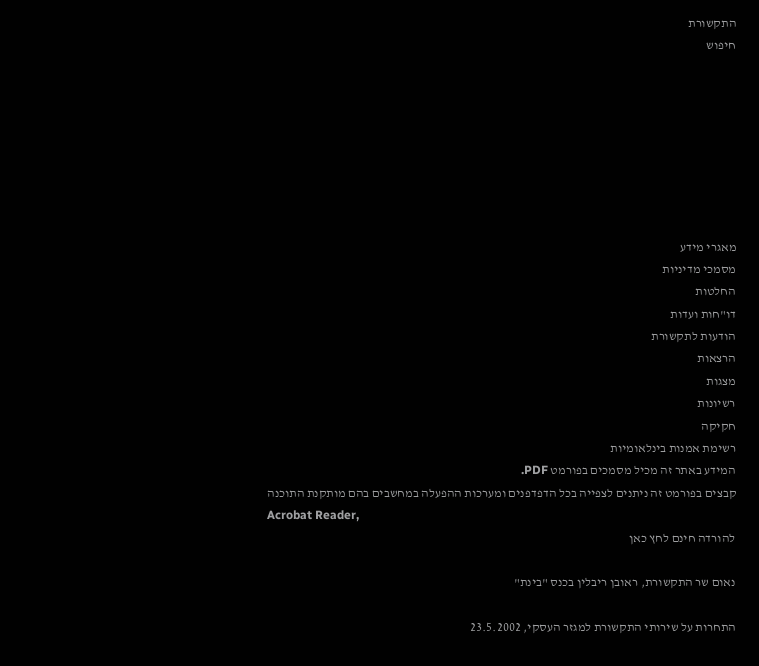התקשורת
חיפוש








מאגרי מידע
מסמכי מדיניות
החלטות
דו"חות ועדות
הודעות לתקשורת
הרצאות
מצגות
רשיונות
חקיקה
רשימת אמנות בינלאומיות
המידע באתר זה מכיל מסמכים בפורמט PDF.
קבצים בפורמט זה ניתנים לצפייה בכל הדפדפנים ומערכות ההפעלה במחשבים בהם מותקנת התוכנה
Acrobat Reader,
להורדה חינם לחץ כאן

נאום שר התקשורת, ראובן ריבלין בכנס "בינת"

התחרות על שירותי התקשורת למגזר העסקי, 23.5.2002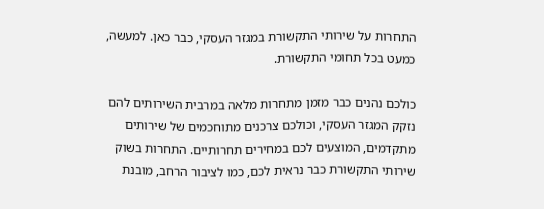התחרות על שירותי התקשורת במגזר העסקי, כבר כאן. למעשה, כמעט בכל תחומי התקשורת.

כולכם נהנים כבר מזמן מתחרות מלאה במרבית השירותים להם נזקק המגזר העסקי, וכולכם צרכנים מתוחכמים של שירותים מתקדמים, המוצעים לכם במחירים תחרותיים. התחרות בשוק שירותי התקשורת כבר נראית לכם, כמו לציבור הרחב, מובנת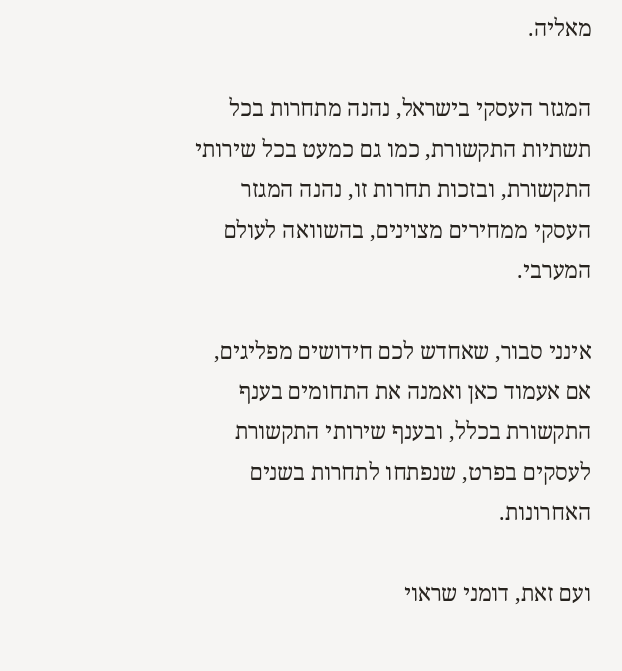מאליה.

המגזר העסקי בישראל, נהנה מתחרות בכל תשתיות התקשורת, כמו גם כמעט בכל שירותי התקשורת, ובזכות תחרות זו, נהנה המגזר העסקי ממחירים מצוינים, בהשוואה לעולם המערבי.

אינני סבור, שאחדש לכם חידושים מפליגים, אם אעמוד כאן ואמנה את התחומים בענף התקשורת בכלל, ובענף שירותי התקשורת לעסקים בפרט, שנפתחו לתחרות בשנים האחרונות.

ועם זאת, דומני שראוי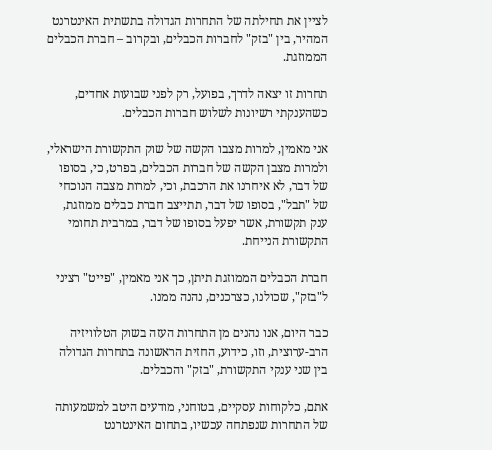לציין את תחילתה של התחרות הגדולה בתשתית האינטרנט המהיר, בין "בזק" לחברות הכבלים, ובקרוב – חברת הכבלים הממוזגת.

תחרות זו יצאה לדרך, בפועל, רק לפני שבועות אחדים, כשהענקתי רשיונות לשלוש חברות הכבלים.

אני מאמין, למרות מצבו הקשה של שוק התקשורת הישראלי, ולמרות מצבן הקשה של חברות הכבלים, בפרט, כי, בסופו של דבר, לא איחרנו את הרכבת, וכי, למרות מצבה הנוכחי של "תבל", בסופו של דבר, תתייצב חברת כבלים ממוזגת, ענק תקשורת, אשר יפעל בסופו של דבר, במרבית תחומי התקשורת הנייחת.

חברת הכבלים הממוזגת תיתן, כך אני מאמין, "פייט" רציני ל"בזק", שכולנו, כצרכנים, נהנה ממנו.

כבר היום, אנו נהנים מן התחרות העזה בשוק הטלוויזיה הרב-ערוצית, וזו, כידוע, החזית הראשונה בתחרות הגדולה בין שני ענקי התקשורת, "בזק" והכבלים.

אתם, כלקוחות עסקיים, בטוחני, מודעים היטב למשמעותה של התחרות שנפתחה עכשיו, בתחום האינטרנט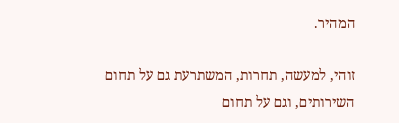המהיר.

זוהי, למעשה, תחרות, המשתרעת גם על תחום השירותים, וגם על תחום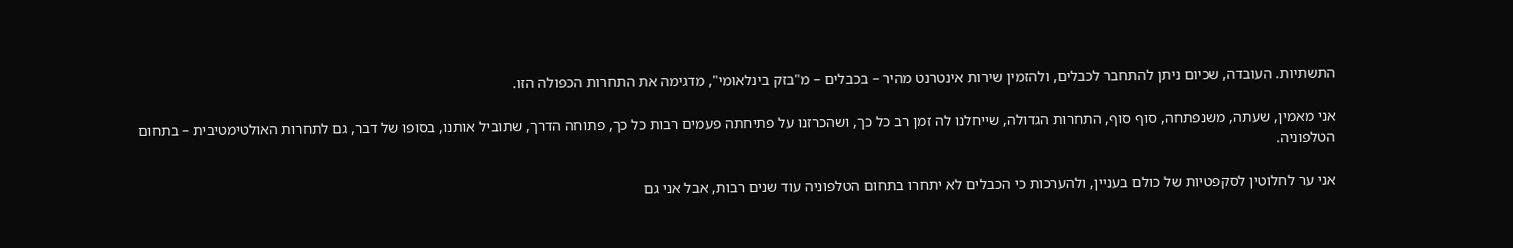התשתיות. העובדה, שכיום ניתן להתחבר לכבלים, ולהזמין שירות אינטרנט מהיר – בכבלים – מ"בזק בינלאומי", מדגימה את התחרות הכפולה הזו.

אני מאמין, שעתה, משנפתחה, סוף סוף, התחרות הגדולה, שייחלנו לה זמן רב כל כך, ושהכרזנו על פתיחתה פעמים רבות כל כך, פתוחה הדרך, שתוביל אותנו, בסופו של דבר, גם לתחרות האולטימטיבית – בתחום הטלפוניה.

אני ער לחלוטין לסקפטיות של כולם בעניין, ולהערכות כי הכבלים לא יתחרו בתחום הטלפוניה עוד שנים רבות, אבל אני גם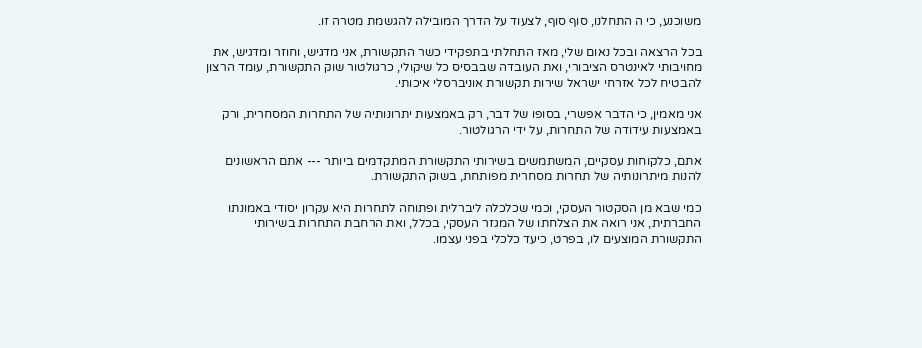משוכנע, כי ה התחלנו, סוף סוף, לצעוד על הדרך המובילה להגשמת מטרה זו.

בכל הרצאה ובכל נאום שלי, מאז התחלתי בתפקידי כשר התקשורת, אני מדגיש, וחוזר ומדגיש, את מחויבותי לאינטרס הציבורי, ואת העובדה שבבסיס כל שיקולי, כרגולטור שוק התקשורת, עומד הרצון להבטיח לכל אזרחי ישראל שירות תקשורת אוניברסלי איכותי.

אני מאמין, כי הדבר אפשרי, בסופו של דבר, רק באמצעות יתרונותיה של התחרות המסחרית, ורק באמצעות עידודה של התחרות, על ידי הרגולטור.

אתם, כלקוחות עסקיים, המשתמשים בשירותי התקשורת המתקדמים ביותר --- אתם הראשונים להנות מיתרונותיה של תחרות מסחרית מפותחת, בשוק התקשורת.

כמי שבא מן הסקטור העסקי, וכמי שכלכלה ליברלית ופתוחה לתחרות היא עקרון יסודי באמונתו החברתית, אני רואה את הצלחתו של המגזר העסקי, בכלל, ואת הרחבת התחרות בשירותי התקשורת המוצעים לו, בפרט, כיעד כלכלי בפני עצמו.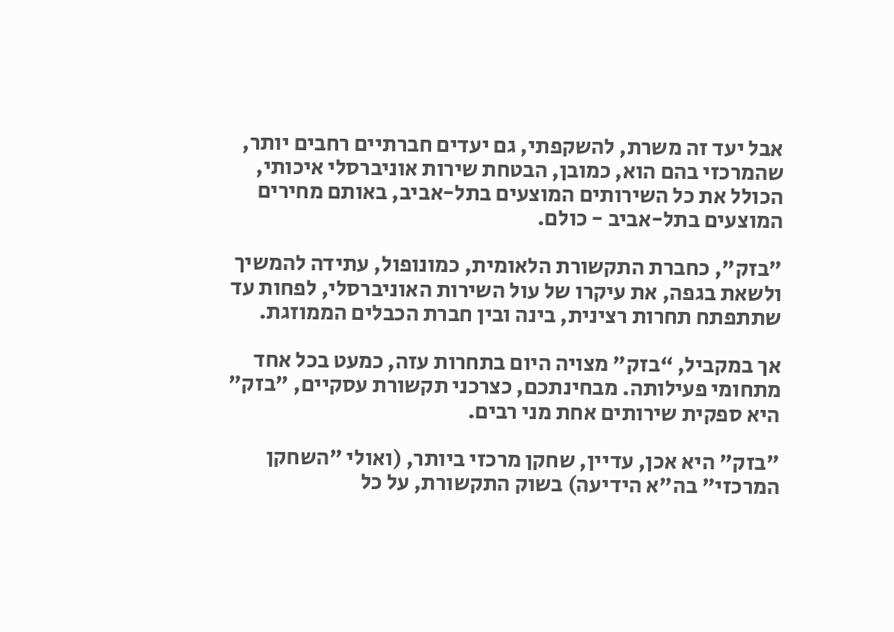אבל יעד זה משרת, להשקפתי, גם יעדים חברתיים רחבים יותר, שהמרכזי בהם הוא, כמובן, הבטחת שירות אוניברסלי איכותי, הכולל את כל השירותים המוצעים בתל-אביב, באותם מחירים המוצעים בתל-אביב - כולם.

"בזק", כחברת התקשורת הלאומית, כמונופול, עתידה להמשיך ולשאת בגפה, את עיקרו של עול השירות האוניברסלי, לפחות עד שתתפתח תחרות רצינית, בינה ובין חברת הכבלים הממוזגת.

אך במקביל, “בזק" מצויה היום בתחרות עזה, כמעט בכל אחד מתחומי פעילותה. מבחינתכם, כצרכני תקשורת עסקיים, "בזק" היא ספקית שירותים אחת מני רבים.

"בזק" היא אכן, עדיין, שחקן מרכזי ביותר, (ואולי "השחקן המרכזי" בה"א הידיעה) בשוק התקשורת, על כל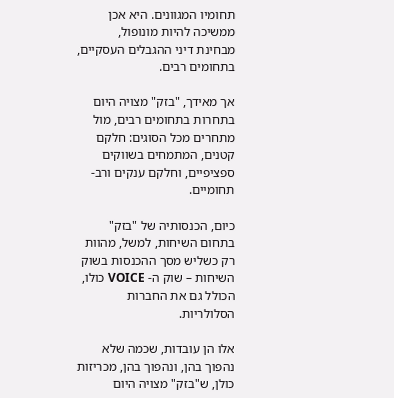תחומיו המגוונים. היא אכן ממשיכה להיות מונופול, מבחינת דיני ההגבלים העסקיים, בתחומים רבים.

אך מאידך, "בזק" מצויה היום בתחרות בתחומים רבים, מול מתחרים מכל הסוגים: חלקם קטנים, המתמחים בשווקים ספציפיים, וחלקם ענקים ורב-תחומיים.

כיום, הכנסותיה של "בזק" בתחום השיחות, למשל, מהוות רק כשליש מסך ההכנסות בשוק השיחות – שוק ה- VOICE כולו, הכולל גם את החברות הסלולריות.

אלו הן עובדות, שכמה שלא נהפוך בהן, ונהפוך בהן, מכריזות כולן, ש"בזק" מצויה היום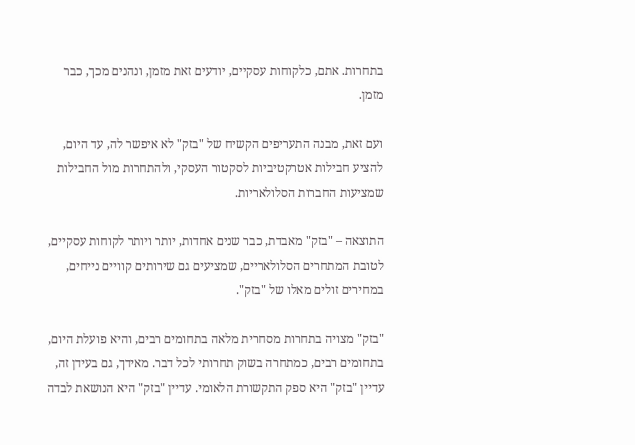בתחרות. אתם, כלקוחות עסקיים, יודעים זאת מזמן, ונהנים מכך, כבר מזמן.

ועם זאת, מבנה התעריפים הקשיח של "בזק" לא איפשר לה, עד היום, להציע חבילות אטרקטיביות לסקטור העסקי, ולהתחרות מול החבילות שמציעות החברות הסלולאריות.

התוצאה – "בזק" מאבדת, כבר שנים אחדות, יותר ויותר לקוחות עסקיים, לטובת המתחרים הסלולאריים, שמציעים גם שירותים קוויים נייחים, במחירים זולים מאלו של "בזק".

"בזק" מצויה בתחרות מסחרית מלאה בתחומים רבים, והיא פועלת היום, בתחומים רבים, כמתחרה בשוק תחרותי לכל דבר. מאידך, גם בעידן זה, עדיין "בזק" היא ספק התקשורת הלאומי. עדיין "בזק" היא הנושאת לבדה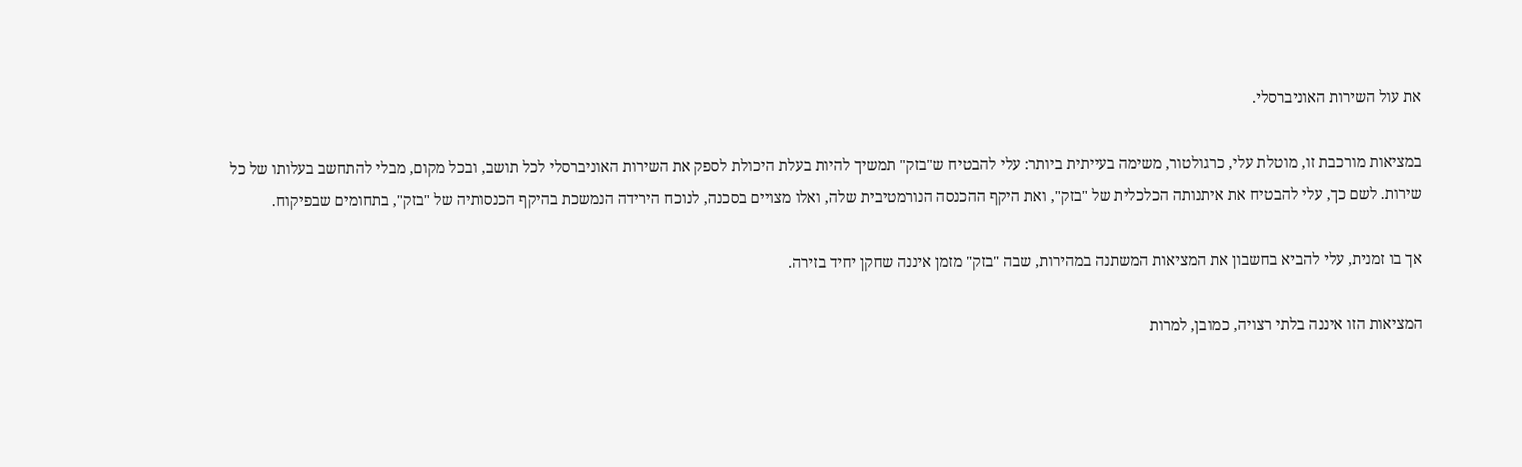את עול השירות האוניברסלי.

במציאות מורכבת זו, מוטלת עלי, כרגולטור, משימה בעייתית ביותר: עלי להבטיח ש"בזק" תמשיך להיות בעלת היכולת לספק את השירות האוניברסלי לכל תושב, ובכל מקום, מבלי להתחשב בעלותו של כל שירות. לשם כך, עלי להבטיח את איתנותה הכלכלית של "בזק", ואת היקף ההכנסה הנורמטיבית שלה, ואלו מצויים בסכנה, לנוכח הירידה הנמשכת בהיקף הכנסותיה של "בזק", בתחומים שבפיקוח.

אך בו זמנית, עלי להביא בחשבון את המציאות המשתנה במהירות, שבה "בזק" מזמן איננה שחקן יחיד בזירה.

המציאות הזו איננה בלתי רצויה, כמובן, למרות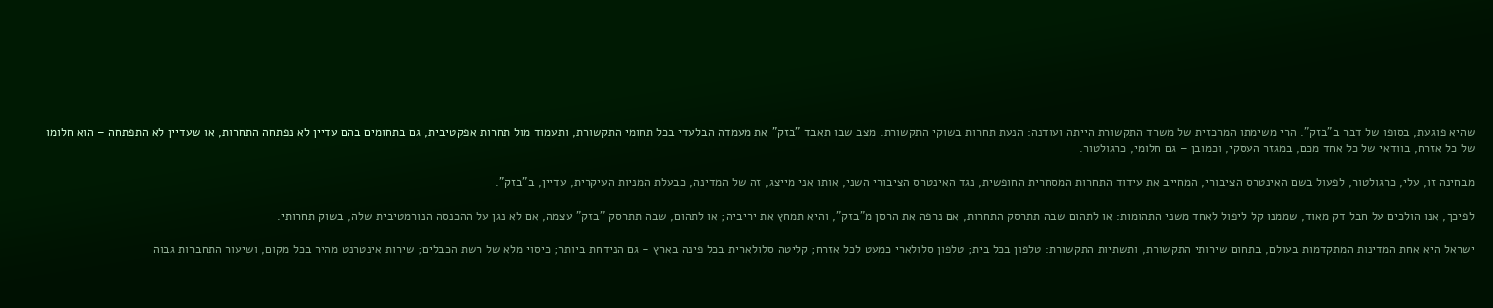שהיא פוגעת, בסופו של דבר ב"בזק". הרי משימתו המרכזית של משרד התקשורת הייתה ועודנה: הנעת תחרות בשוקי התקשורת. מצב שבו תאבד "בזק" את מעמדה הבלעדי בכל תחומי התקשורת, ותעמוד מול תחרות אפקטיבית, גם בתחומים בהם עדיין לא נפתחה התחרות, או שעדיין לא התפתחה – הוא חלומו של כל אזרח, בוודאי של כל אחד מכם, במגזר העסקי, וכמובן – גם חלומי, כרגולטור.

מבחינה זו, עלי, כרגולטור, לפעול בשם האינטרס הציבורי, המחייב את עידוד התחרות המסחרית החופשית, נגד האינטרס הציבורי השני, אותו אני מייצג, זה של המדינה, כבעלת המניות העיקרית, עדיין, ב"בזק".

לפיכך, אנו הולכים על חבל דק מאוד, שממנו קל ליפול לאחד משני התהומות: או לתהום שבה תתרסק התחרות, אם נרפה את הרסן מ"בזק", והיא תמחץ את יריביה; או לתהום, שבה תתרסק "בזק" עצמה, אם לא נגן על ההכנסה הנורמטיבית שלה, בשוק תחרותי.

ישראל היא אחת המדינות המתקדמות בעולם, בתחום שירותי התקשורת, ותשתיות התקשורת: טלפון בכל בית; טלפון סלולארי כמעט לכל אזרח; קליטה סלולארית בכל פינה בארץ - גם הנידחת ביותר; כיסוי מלא של רשת הכבלים; שירות אינטרנט מהיר בכל מקום, ושיעור התחברות גבוה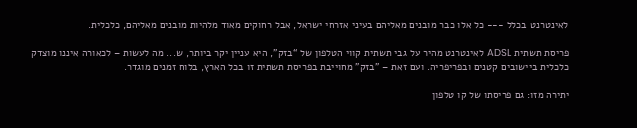לאינטרנט בכלל --- כל אלו כבר מובנים מאליהם בעיני אזרחי ישראל, אבל רחוקים מאוד מלהיות מובנים מאליהם, כלכלית.

פריסת תשתית ADSL לאינטרנט מהיר על גבי תשתית קווי הטלפון של “בזק”, היא עניין יקר ביותר, ש... מה לעשות – לכאורה איננו מוצדק כלכלית ביישובים קטנים ובפריפריה. ועם זאת – "בזק" מחוייבת בפריסת תשתית זו בכל הארץ, בלוח זמנים מוגדר.

יתירה מזו: גם פריסתו של קו טלפון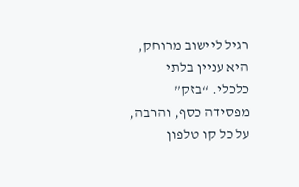רגיל ליישוב מרוחק, היא עניין בלתי כלכלי. “בזק” מפסידה כסף, והרבה, על כל קו טלפון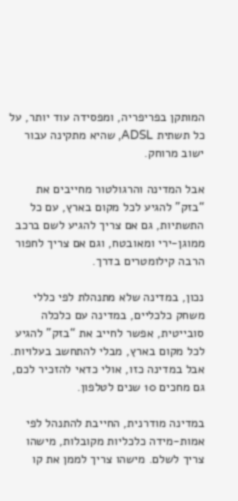המותקן בפריפריה, ומפסידה עוד יותר, על כל תשתית ADSL, שהיא מתקינה עבור ישוב מרוחק.

אבל המדינה והרגולטור מחייבים את “בזק” להגיע לכל מקום בארץ, עם כל התשתיות, גם אם צריך להגיע לשם ברכב ממוגן-ירי ומאובטח, וגם אם צריך לחפור הרבה קילומטרים בדרך.

נכון, במדינה שלא מתנהלת לפי כללי משחק כלכליים, במדינה עם כלכלה סובייטית, אפשר לחייב את “בזק” להגיע לכל מקום בארץ, מבלי להתחשב בעלויות. אבל במדינה כזו, אולי כדאי להזכיר לכם, גם מחכים 10 שנים לטלפון.

במדינה מודרנית, החייבת להתנהל לפי אמות-מידה כלכליות מקובלות, מישהו צריך לשלם. מישהו צריך לממן את קו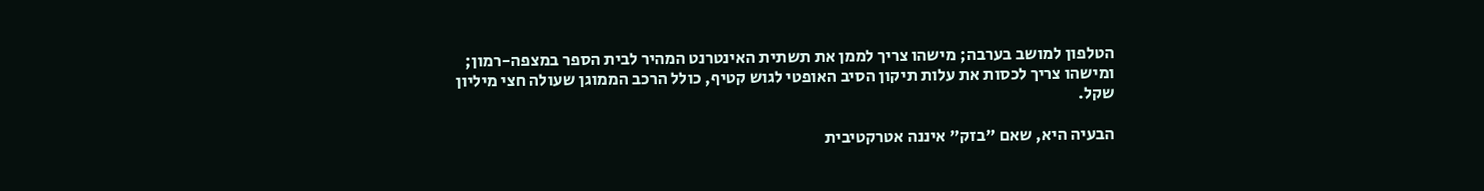הטלפון למושב בערבה; מישהו צריך לממן את תשתית האינטרנט המהיר לבית הספר במצפה-רמון; ומישהו צריך לכסות את עלות תיקון הסיב האופטי לגוש קטיף, כולל הרכב הממוגן שעולה חצי מיליון שקל.

הבעיה היא, שאם "בזק" איננה אטרקטיבית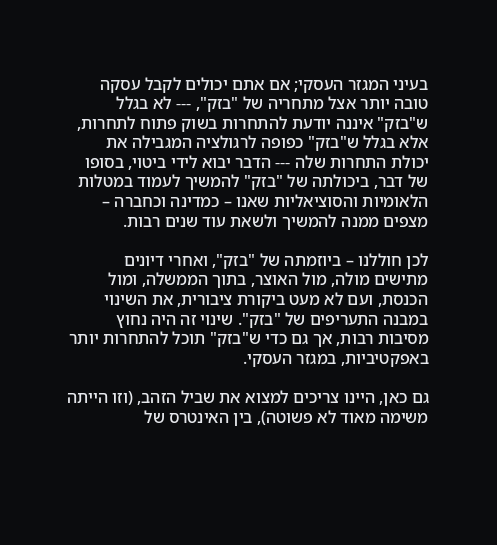בעיני המגזר העסקי; אם אתם יכולים לקבל עסקה טובה יותר אצל מתחריה של "בזק", --- לא בגלל ש"בזק" איננה יודעת להתחרות בשוק פתוח לתחרות, אלא בגלל ש"בזק" כפופה לרגולציה המגבילה את יכולת התחרות שלה --- הדבר יבוא לידי ביטוי, בסופו של דבר, ביכולתה של "בזק" להמשיך לעמוד במטלות הלאומיות והסוציאליות שאנו – כמדינה וכחברה – מצפים ממנה להמשיך ולשאת עוד שנים רבות.

לכן חוללנו – ביוזמתה של "בזק", ואחרי דיונים מתישים מולה, מול האוצר, בתוך הממשלה, ומול הכנסת, ועם לא מעט ביקורת ציבורית, את השינוי במבנה התעריפים של "בזק". שינוי זה היה נחוץ מסיבות רבות, אך גם כדי ש"בזק" תוכל להתחרות יותר באפקטיביות, במגזר העסקי.

גם כאן, היינו צריכים למצוא את שביל הזהב, (וזו הייתה משימה מאוד לא פשוטה), בין האינטרס של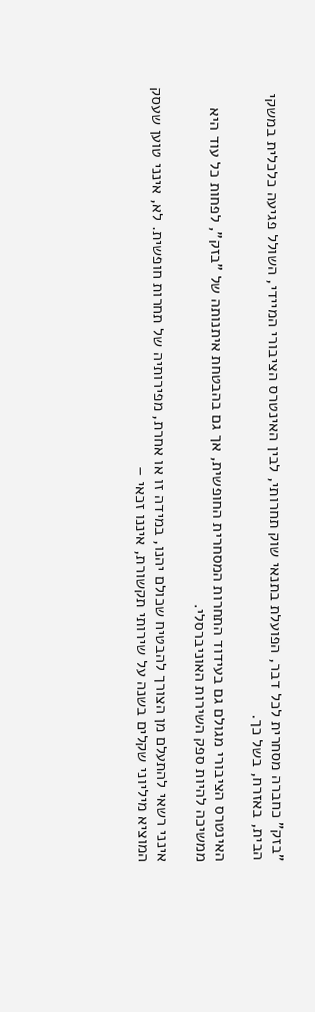"בזק" כחברה מסחרית לכל דבר, הפועלת בתנאי שוק תחרותי, לבין האינטרס הציבורי המיידי, השולל פגיעה כלכלית במשקי הבית, באזרח, בשל כך.

האינטרס הציבורי מגולם גם בעידוד התחרות המסחרית החופשית, אך גם בהבטחת איתנותה של "בזק", לפחות כל עוד היא ממשיכה להיות ספק השירות האוניברסלי.

אינני רשאי להתעלם מן הצורך להבטיח שכולם יהנו, במידה זו או אחרת, מפירותיה של תחרות חופשית. לא, אינני טוען שעסק המוציא מיליוני שקלים בשנה על שירותי תקשורת, איננו זכאי –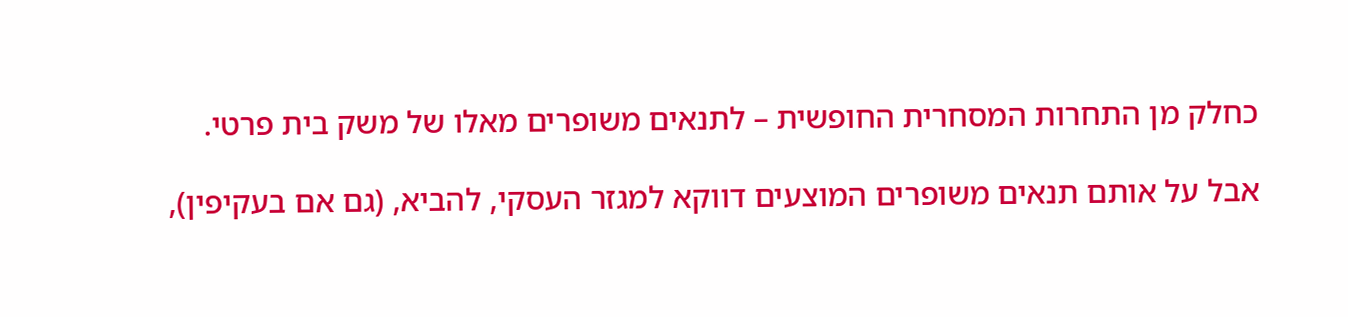כחלק מן התחרות המסחרית החופשית – לתנאים משופרים מאלו של משק בית פרטי.

אבל על אותם תנאים משופרים המוצעים דווקא למגזר העסקי, להביא, (גם אם בעקיפין),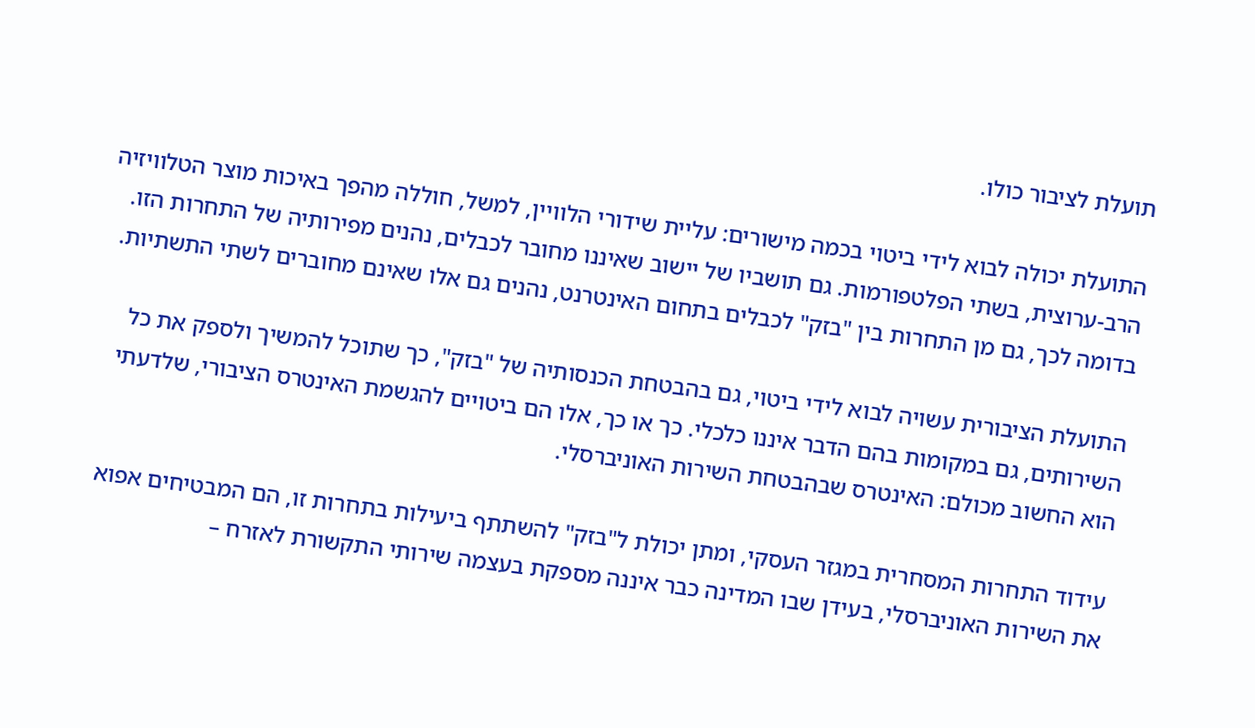תועלת לציבור כולו.

התועלת יכולה לבוא לידי ביטוי בכמה מישורים: עליית שידורי הלוויין, למשל, חוללה מהפך באיכות מוצר הטלוויזיה הרב-ערוצית, בשתי הפלטפורמות. גם תושביו של יישוב שאיננו מחובר לכבלים, נהנים מפירותיה של התחרות הזו. בדומה לכך, גם מן התחרות בין "בזק" לכבלים בתחום האינטרנט, נהנים גם אלו שאינם מחוברים לשתי התשתיות.

התועלת הציבורית עשויה לבוא לידי ביטוי, גם בהבטחת הכנסותיה של "בזק", כך שתוכל להמשיך ולספק את כל השירותים, גם במקומות בהם הדבר איננו כלכלי. כך או כך, אלו הם ביטויים להגשמת האינטרס הציבורי, שלדעתי הוא החשוב מכולם: האינטרס שבהבטחת השירות האוניברסלי.

עידוד התחרות המסחרית במגזר העסקי, ומתן יכולת ל"בזק" להשתתף ביעילות בתחרות זו, הם המבטיחים אפוא את השירות האוניברסלי, בעידן שבו המדינה כבר איננה מספקת בעצמה שירותי התקשורת לאזרח –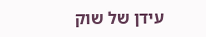עידן של שוק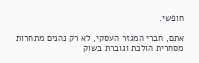חופשי.

אתם, חברי המגזר העסקי, לא רק נהנים מתחרות מסחרית הולכת וגוברת בשוק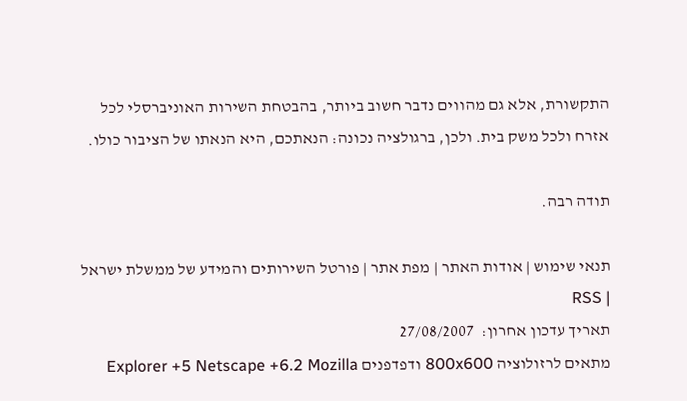התקשורת, אלא גם מהווים נדבר חשוב ביותר, בהבטחת השירות האוניברסלי לכל אזרח ולכל משק בית. ולכן, ברגולציה נכונה: הנאתכם, היא הנאתו של הציבור כולו.

תודה רבה.

תנאי שימוש | אודות האתר | מפת אתר | פורטל השירותים והמידע של ממשלת ישראל | RSS
תאריך עדכון אחרון:  27/08/2007
מתאים לרזולוציה 800x600 ודפדפנים Explorer +5 Netscape +6.2 Mozilla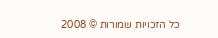כל הזכויות שמורות © 2008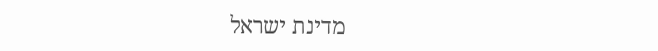מדינת ישראל